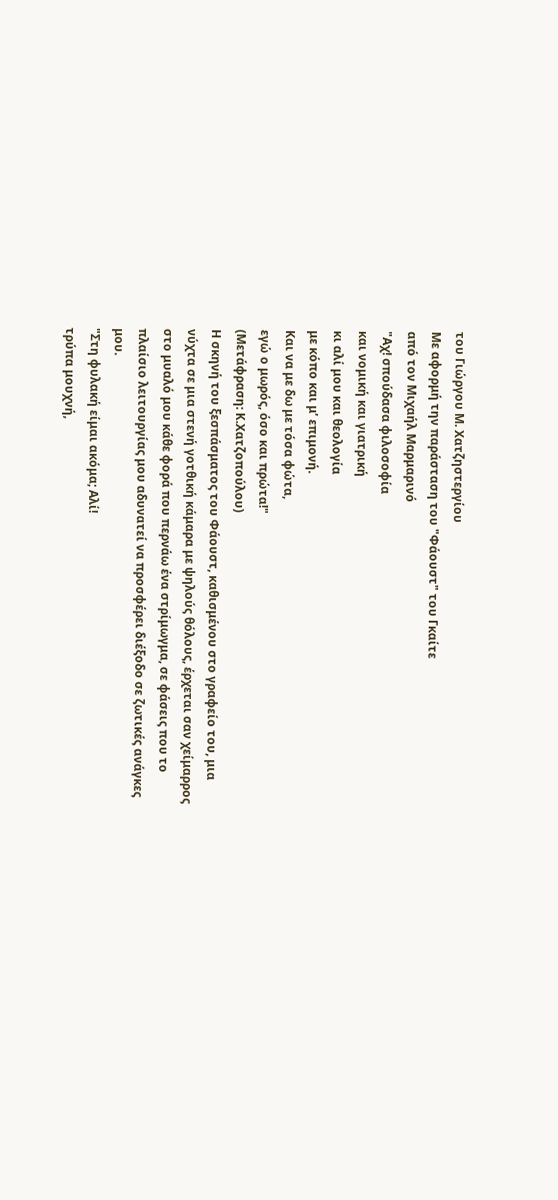του Γιώργου Μ. Χατζηστεργίου
Με αφορμή την παράσταση του "Φάουστ" του Γκαίτε
από τον Μιχαήλ Μαρμαρινό
"Αχ! σπούδασα φιλοσοφία
και νομική και γιατρική
κι αλί μου και θεολογία
με κόπο και μ’ επιμονή.
Και να με δω με τόσα φώτα,
εγώ ο μωρός, όσο και πρώτα!"
(Μετάφραση: Κ.Χατζοπούλου)
Η σκηνή του ξεσπάσματος του Φάουστ, καθισμένου στο γραφείο του, μια νύχτα σε μια στενή γοτθική κάμαρα με ψηλούς θόλους, έρχεται σαν χείμαρρος στο μυαλό μου κάθε φορά που περνάω ένα στρίμωγμα, σε φάσεις που το πλαίσιο λειτουργίας μου αδυνατεί να προσφέρει διέξοδο σε ζωτικές ανάγκες μου.
"Στη φυλακή είμαι ακόμα; Αλί!
τρύπα μουχνή,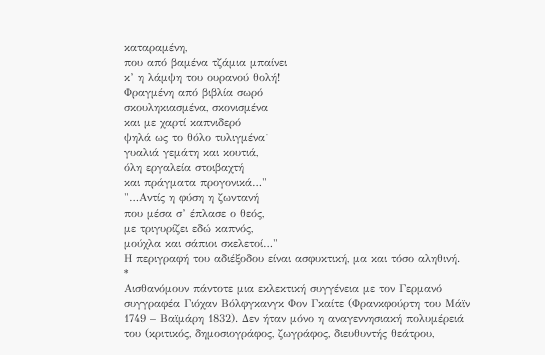καταραμένη,
που από βαμένα τζάμια μπαίνει
κ’ η λάμψη του ουρανού θολή!
Φραγμένη από βιβλία σωρό
σκουληκιασμένα, σκονισμένα
και με χαρτί καπνιδερό
ψηλά ως το θόλο τυλιγμένα˙
γυαλιά γεμάτη και κουτιά,
όλη εργαλεία στοιβαχτή
και πράγματα προγονικά…"
"…Αντίς η φύση η ζωντανή
που μέσα σ’ έπλασε ο θεός,
με τριγυρίζει εδώ καπνός,
μούχλα και σάπιοι σκελετοί…"
Η περιγραφή του αδιέξοδου είναι ασφυκτική, μα και τόσο αληθινή.
*
Αισθανόμουν πάντοτε μια εκλεκτική συγγένεια με τον Γερμανό συγγραφέα Γιόχαν Βόλφγκανγκ Φον Γκαίτε (Φρανκφούρτη του Μάϊν 1749 – Βαϊμάρη 1832). Δεν ήταν μόνο η αναγεννησιακή πολυμέρειά του (κριτικός, δημοσιογράφος, ζωγράφος, διευθυντής θεάτρου,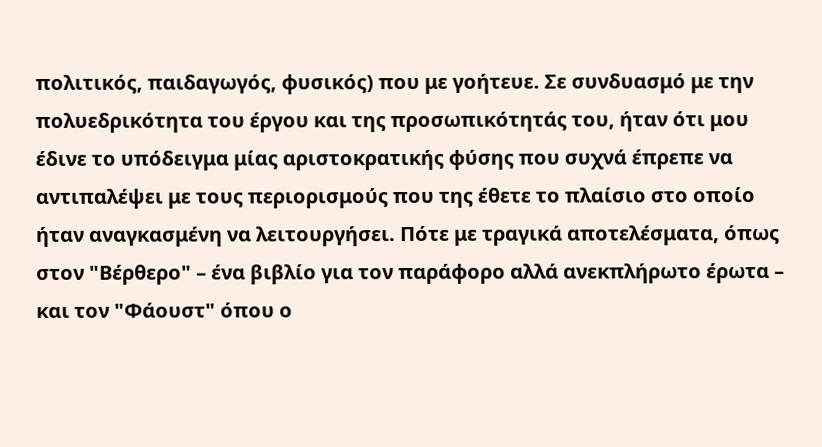πολιτικός, παιδαγωγός, φυσικός) που με γοήτευε. Σε συνδυασμό με την πολυεδρικότητα του έργου και της προσωπικότητάς του, ήταν ότι μου έδινε το υπόδειγμα μίας αριστοκρατικής φύσης που συχνά έπρεπε να αντιπαλέψει με τους περιορισμούς που της έθετε το πλαίσιο στο οποίο ήταν αναγκασμένη να λειτουργήσει. Πότε με τραγικά αποτελέσματα, όπως στον "Βέρθερο" – ένα βιβλίο για τον παράφορο αλλά ανεκπλήρωτο έρωτα – και τον "Φάουστ" όπου ο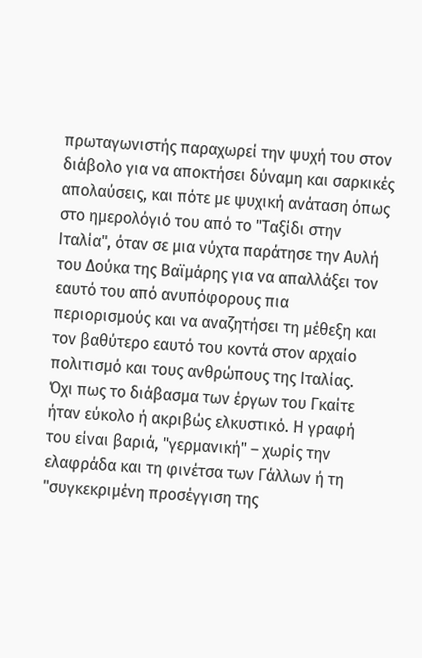πρωταγωνιστής παραχωρεί την ψυχή του στον διάβολο για να αποκτήσει δύναμη και σαρκικές απολαύσεις, και πότε με ψυχική ανάταση όπως στο ημερολόγιό του από το "Ταξίδι στην Ιταλία", όταν σε μια νύχτα παράτησε την Αυλή του Δούκα της Βαϊμάρης για να απαλλάξει τον εαυτό του από ανυπόφορους πια περιορισμούς και να αναζητήσει τη μέθεξη και τον βαθύτερο εαυτό του κοντά στον αρχαίο πολιτισμό και τους ανθρώπους της Ιταλίας.
Όχι πως το διάβασμα των έργων του Γκαίτε ήταν εύκολο ή ακριβώς ελκυστικό. Η γραφή του είναι βαριά, "γερμανική" – χωρίς την ελαφράδα και τη φινέτσα των Γάλλων ή τη "συγκεκριμένη προσέγγιση της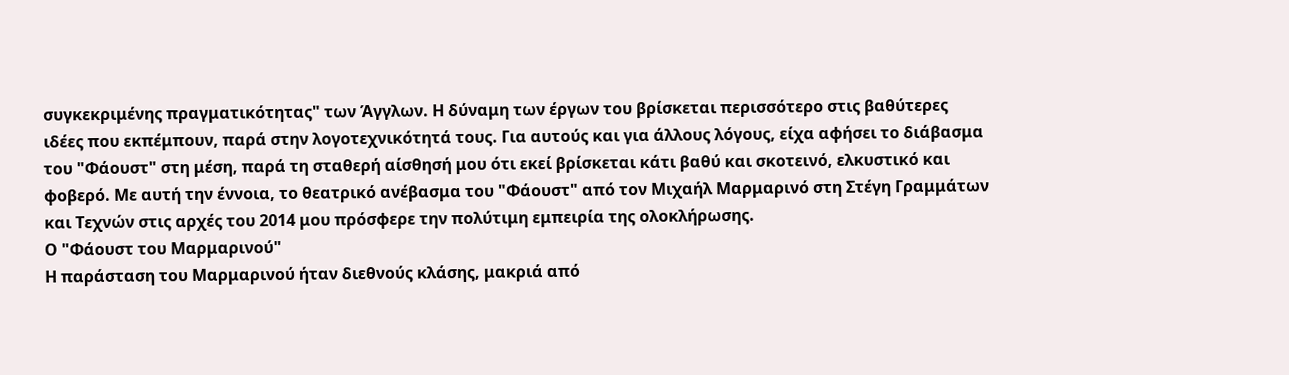συγκεκριμένης πραγματικότητας" των Άγγλων. Η δύναμη των έργων του βρίσκεται περισσότερο στις βαθύτερες ιδέες που εκπέμπουν, παρά στην λογοτεχνικότητά τους. Για αυτούς και για άλλους λόγους, είχα αφήσει το διάβασμα του "Φάουστ" στη μέση, παρά τη σταθερή αίσθησή μου ότι εκεί βρίσκεται κάτι βαθύ και σκοτεινό, ελκυστικό και φοβερό. Με αυτή την έννοια, το θεατρικό ανέβασμα του "Φάουστ" από τον Μιχαήλ Μαρμαρινό στη Στέγη Γραμμάτων και Τεχνών στις αρχές του 2014 μου πρόσφερε την πολύτιμη εμπειρία της ολοκλήρωσης.
Ο "Φάουστ του Μαρμαρινού"
Η παράσταση του Μαρμαρινού ήταν διεθνούς κλάσης, μακριά από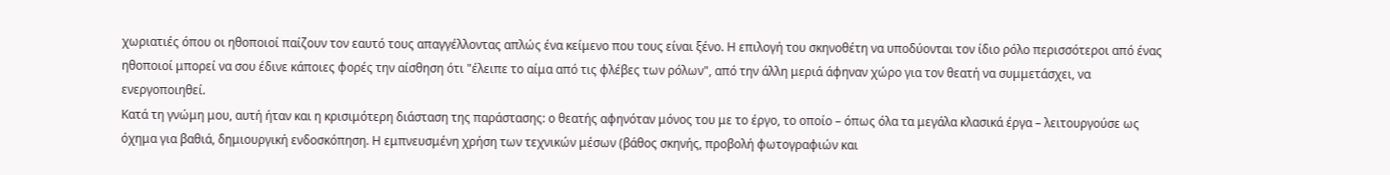χωριατιές όπου οι ηθοποιοί παίζουν τον εαυτό τους απαγγέλλοντας απλώς ένα κείμενο που τους είναι ξένο. Η επιλογή του σκηνοθέτη να υποδύονται τον ίδιο ρόλο περισσότεροι από ένας ηθοποιοί μπορεί να σου έδινε κάποιες φορές την αίσθηση ότι "έλειπε το αίμα από τις φλέβες των ρόλων", από την άλλη μεριά άφηναν χώρο για τον θεατή να συμμετάσχει, να ενεργοποιηθεί.
Κατά τη γνώμη μου, αυτή ήταν και η κρισιμότερη διάσταση της παράστασης: ο θεατής αφηνόταν μόνος του με το έργο, το οποίο – όπως όλα τα μεγάλα κλασικά έργα – λειτουργούσε ως όχημα για βαθιά, δημιουργική ενδοσκόπηση. Η εμπνευσμένη χρήση των τεχνικών μέσων (βάθος σκηνής, προβολή φωτογραφιών και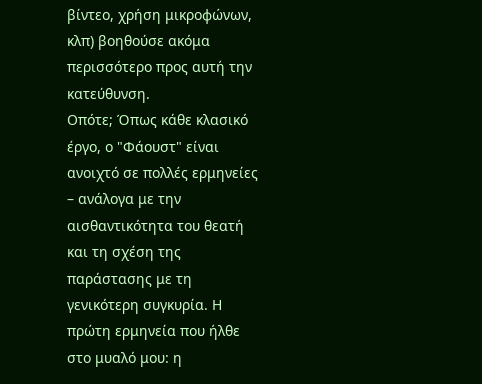βίντεο, χρήση μικροφώνων, κλπ) βοηθούσε ακόμα περισσότερο προς αυτή την κατεύθυνση.
Οπότε; Όπως κάθε κλασικό έργο, ο "Φάουστ" είναι ανοιχτό σε πολλές ερμηνείες – ανάλογα με την αισθαντικότητα του θεατή και τη σχέση της παράστασης με τη γενικότερη συγκυρία. Η πρώτη ερμηνεία που ήλθε στο μυαλό μου: η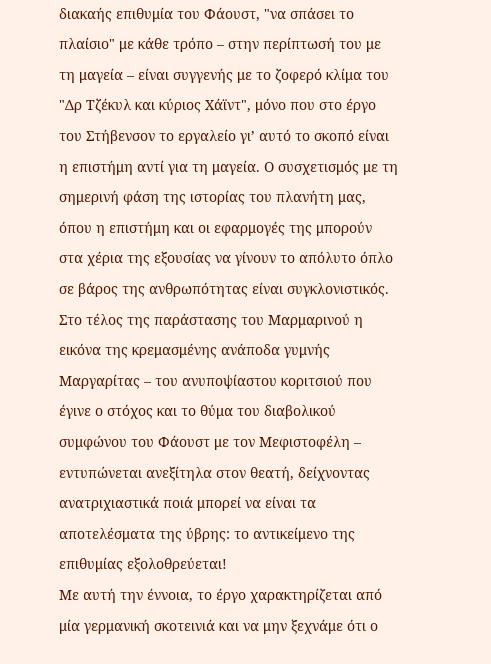διακαής επιθυμία του Φάουστ, "να σπάσει το πλαίσιο" με κάθε τρόπο – στην περίπτωσή του με τη μαγεία – είναι συγγενής με το ζοφερό κλίμα του "Δρ Τζέκυλ και κύριος Χάϊντ", μόνο που στο έργο του Στήβενσον το εργαλείο γι’ αυτό το σκοπό είναι η επιστήμη αντί για τη μαγεία. Ο συσχετισμός με τη σημερινή φάση της ιστορίας του πλανήτη μας, όπου η επιστήμη και οι εφαρμογές της μπορούν στα χέρια της εξουσίας να γίνουν το απόλυτο όπλο σε βάρος της ανθρωπότητας είναι συγκλονιστικός. Στο τέλος της παράστασης του Μαρμαρινού η εικόνα της κρεμασμένης ανάποδα γυμνής Μαργαρίτας – του ανυποψίαστου κοριτσιού που έγινε ο στόχος και το θύμα του διαβολικού συμφώνου του Φάουστ με τον Μεφιστοφέλη – εντυπώνεται ανεξίτηλα στον θεατή, δείχνοντας ανατριχιαστικά ποιά μπορεί να είναι τα αποτελέσματα της ύβρης: το αντικείμενο της επιθυμίας εξολοθρεύεται!
Με αυτή την έννοια, το έργο χαρακτηρίζεται από μία γερμανική σκοτεινιά και να μην ξεχνάμε ότι ο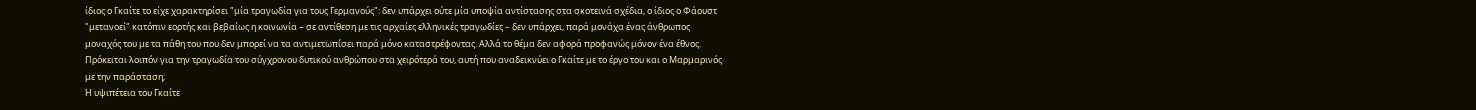ίδιος ο Γκαίτε το είχε χαρακτηρίσει "μία τραγωδία για τους Γερμανούς": δεν υπάρχει ούτε μία υποψία αντίστασης στα σκοτεινά σχέδια, ο ίδιος ο Φάουστ "μετανοεί" κατόπιν εορτής και βεβαίως η κοινωνία – σε αντίθεση με τις αρχαίες ελληνικές τραγωδίες – δεν υπάρχει, παρά μονάχα ένας άνθρωπος μοναχός του με τα πάθη του που δεν μπορεί να τα αντιμετωπίσει παρά μόνο καταστρέφοντας. Αλλά το θέμα δεν αφορά προφανώς μόνον ένα έθνος. Πρόκειται λοιπόν για την τραγωδία του σύγχρονου δυτικού ανθρώπου στα χειρότερά του, αυτή που αναδεικνύει ο Γκαίτε με το έργο του και ο Μαρμαρινός με την παράσταση;
Η υψιπέτεια του Γκαίτε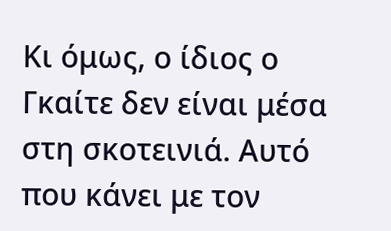Κι όμως, ο ίδιος ο Γκαίτε δεν είναι μέσα στη σκοτεινιά. Αυτό που κάνει με τον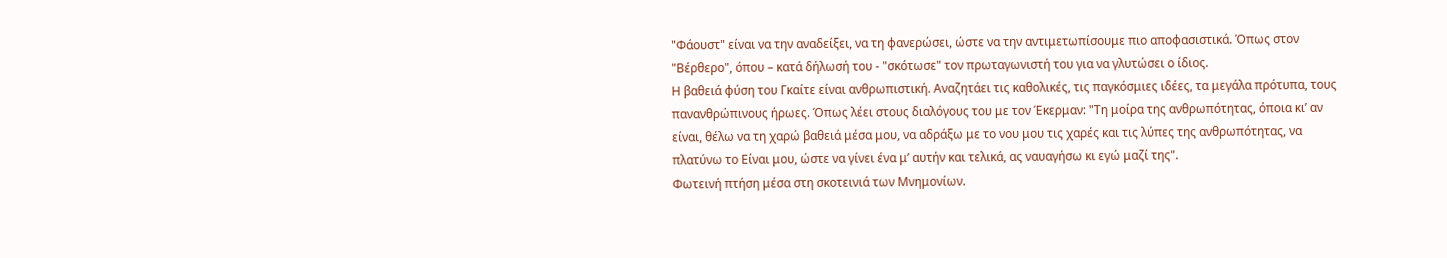"Φάουστ" είναι να την αναδείξει, να τη φανερώσει, ώστε να την αντιμετωπίσουμε πιο αποφασιστικά. Όπως στον "Βέρθερο", όπου – κατά δήλωσή του - "σκότωσε" τον πρωταγωνιστή του για να γλυτώσει ο ίδιος.
Η βαθειά φύση του Γκαίτε είναι ανθρωπιστική. Αναζητάει τις καθολικές, τις παγκόσμιες ιδέες, τα μεγάλα πρότυπα, τους πανανθρώπινους ήρωες. Όπως λέει στους διαλόγους του με τον Έκερμαν: "Τη μοίρα της ανθρωπότητας, όποια κι’ αν είναι, θέλω να τη χαρώ βαθειά μέσα μου, να αδράξω με το νου μου τις χαρές και τις λύπες της ανθρωπότητας, να πλατύνω το Είναι μου, ώστε να γίνει ένα μ’ αυτήν και τελικά, ας ναυαγήσω κι εγώ μαζί της".
Φωτεινή πτήση μέσα στη σκοτεινιά των Μνημονίων.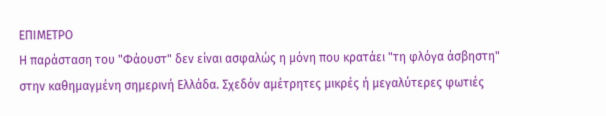ΕΠΙΜΕΤΡΟ
Η παράσταση του "Φάουστ" δεν είναι ασφαλώς η μόνη που κρατάει "τη φλόγα άσβηστη" στην καθημαγμένη σημερινή Ελλάδα. Σχεδόν αμέτρητες μικρές ή μεγαλύτερες φωτιές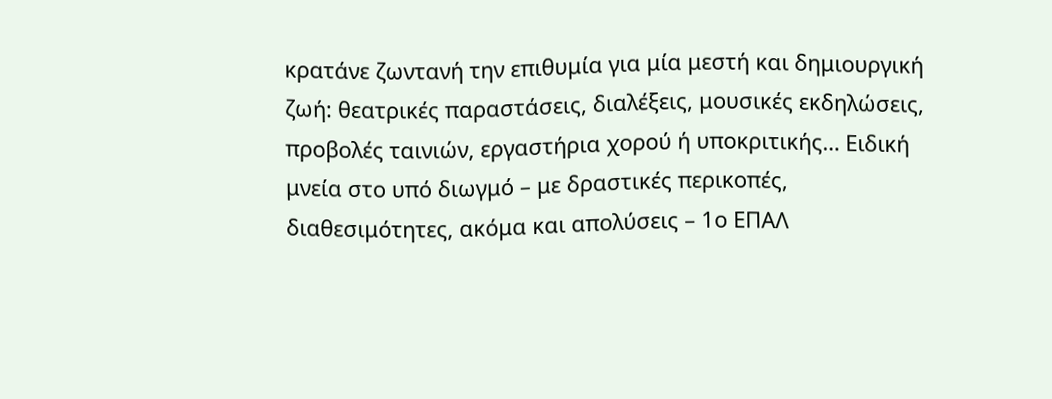κρατάνε ζωντανή την επιθυμία για μία μεστή και δημιουργική ζωή: θεατρικές παραστάσεις, διαλέξεις, μουσικές εκδηλώσεις, προβολές ταινιών, εργαστήρια χορού ή υποκριτικής… Ειδική μνεία στο υπό διωγμό – με δραστικές περικοπές, διαθεσιμότητες, ακόμα και απολύσεις – 1ο ΕΠΑΛ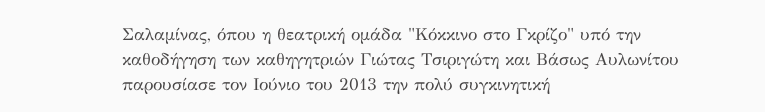Σαλαμίνας, όπου η θεατρική ομάδα "Κόκκινο στο Γκρίζο" υπό την καθοδήγηση των καθηγητριών Γιώτας Τσιριγώτη και Βάσως Αυλωνίτου παρουσίασε τον Ιούνιο του 2013 την πολύ συγκινητική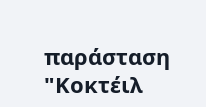παράσταση "Κοκτέιλ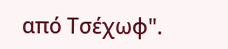από Τσέχωφ".